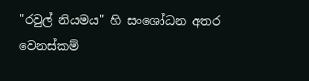"රවුල් නියමය" හි සංශෝධන අතර වෙනස්කම්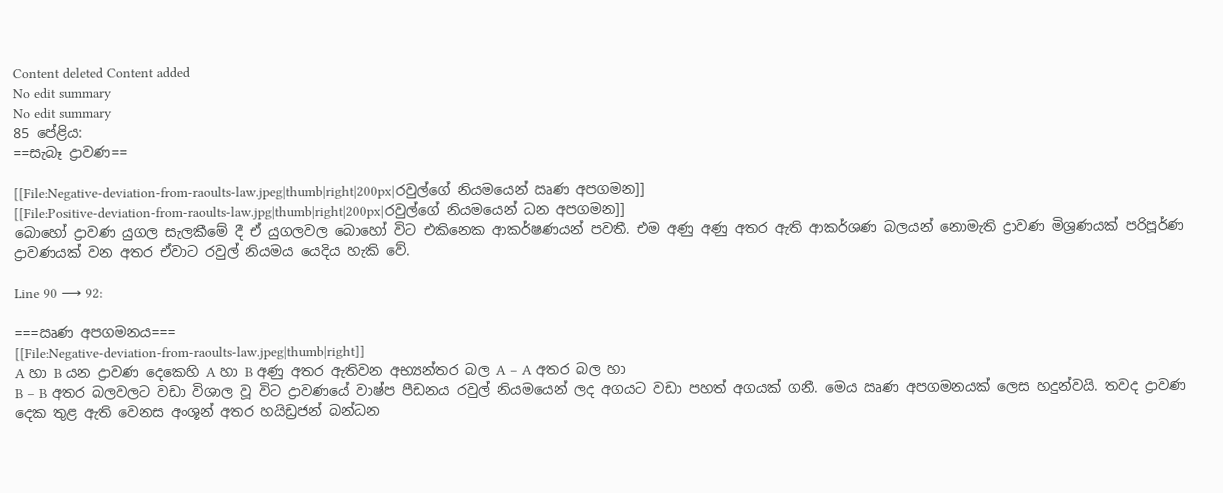Content deleted Content added
No edit summary
No edit summary
85 පේළිය:
==සැබෑ ද්‍රාවණ==

[[File:Negative-deviation-from-raoults-law.jpeg|thumb|right|200px|රවුල්ගේ නියමයෙන් ඍණ අපගමන]]
[[File:Positive-deviation-from-raoults-law.jpg|thumb|right|200px|රවුල්ගේ නියමයෙන් ධන අපගමන]]
බොහෝ ද්‍රාවණ යුගල සැලකීමේ දී ඒ යුගලවල බොහෝ විට එකිනෙක ආකර්ෂණයන් පවතී. එම අණු අණු අතර ඇති ආකර්ශණ බලයන් නොමැති ද්‍රාවණ මිශ්‍රණයක් පරිපූර්ණ ද්‍රාවණයක් වන අතර ඒවාට රවුල් නියමය යෙදිය හැකි වේ.

Line 90 ⟶ 92:

===ඍණ අපගමනය===
[[File:Negative-deviation-from-raoults-law.jpeg|thumb|right]]
A හා B යන ද්‍රාවණ දෙකෙහි A හා B අණු අතර ඇතිවන අභ්‍යන්තර බල A – A අතර බල හා
B – B අතර බලවලට වඩා විශාල වූ විට ද්‍රාවණයේ වාෂ්ප පීඩනය රවුල් නියමයෙන් ලද අගයට වඩා පහත් අගයක් ගනී. මෙය ඍණ අපගමනයක් ලෙස හදුන්වයි. තවද ද්‍රාවණ දෙක තුළ ඇති වෙනස අංශූන් අතර හයිඩ්‍රජන් බන්ධන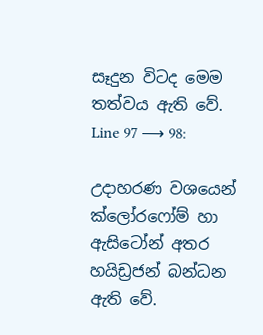සෑදුන විටද මෙම තත්වය ඇති වේ.
Line 97 ⟶ 98:

උදාහරණ වශයෙන් ක්ලෝරෆෝම් හා ඇසිටෝන් අතර හයිඩ්‍රජන් බන්ධන ඇති වේ.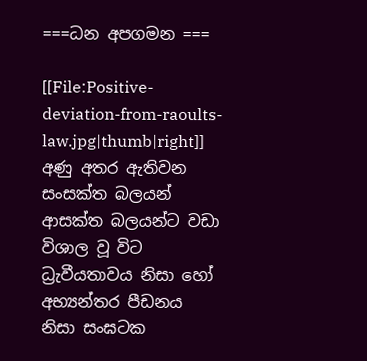===ධන අපගමන ===

[[File:Positive-deviation-from-raoults-law.jpg|thumb|right]]
අණු අතර ඇතිවන සංසක්ත බලයන් ආසක්ත බලයන්ට වඩා විශාල වූ විට ධ්‍රැවීයතාවය නිසා හෝ අභ්‍යන්තර පීඩනය නිසා සංඝටක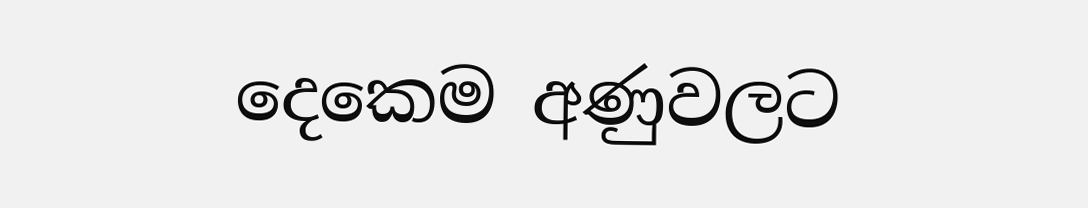දෙකෙම අණුවලට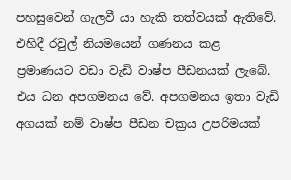පහසුවෙන් ගැලවී යා හැකි තත්වයක් ඇතිවේ. එහිදී රවුල් නියමයෙන් ගණනය කළ ප්‍රමාණයට වඩා වැඩි වාෂ්ප පීඩනයක් ලැබේ. එය ධන අපගමනය වේ. අපගමනය ඉතා වැඩි අගයක් නම් වාෂ්ප පීඩන චක්‍රය උපරිමයක්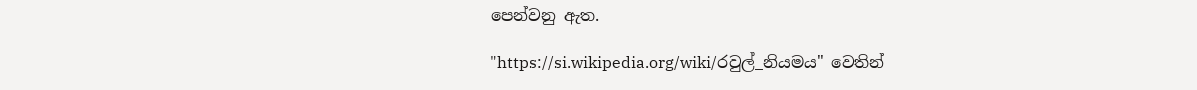පෙන්වනු ඇත.

"https://si.wikipedia.org/wiki/රවුල්_නියමය" වෙතින්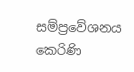සම්ප්‍රවේශනය කෙරිණි